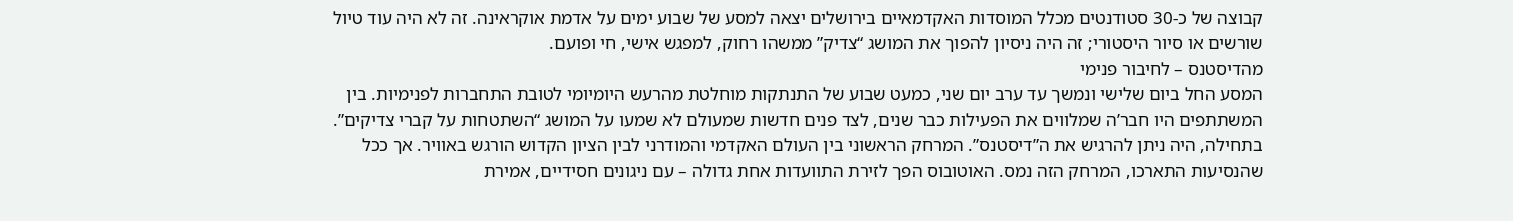קבוצה של כ-30 סטודנטים מכלל המוסדות האקדמאיים בירושלים יצאה למסע של שבוע ימים על אדמת אוקראינה. זה לא היה עוד טיול שורשים או סיור היסטורי; זה היה ניסיון להפוך את המושג “צדיק” ממשהו רחוק, למפגש אישי, חי ופועם.
מהדיסטנס – לחיבור פנימי
המסע החל ביום שלישי ונמשך עד ערב יום שני, כמעט שבוע של התנתקות מוחלטת מהרעש היומיומי לטובת התחברות לפנימיות. בין המשתתפים היו חבר’ה שמלווים את הפעילות כבר שנים, לצד פנים חדשות שמעולם לא שמעו על המושג “השתטחות על קברי צדיקים”.
בתחילה, היה ניתן להרגיש את ה”דיסטנס”. המרחק הראשוני בין העולם האקדמי והמודרני לבין הציון הקדוש הורגש באוויר. אך ככל שהנסיעות התארכו, המרחק הזה נמס. האוטובוס הפך לזירת התוועדות אחת גדולה – עם ניגונים חסידיים, אמירת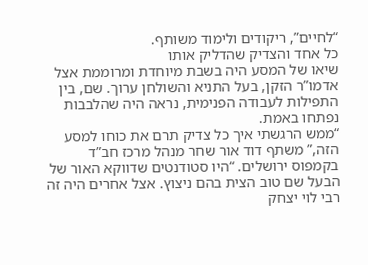“לחיים”, ריקודים ולימוד משותף.
כל אחד והצדיק שהדליק אותו
שיאו של המסע היה בשבת מיוחדת ומרוממת אצל אדמו”ר הזקן, בעל התניא והשולחן ערוך. שם, בין התפילות לעבודה הפנימית, נראה היה שהלבבות נפתחו באמת.
“ממש הרגשתי איך כל צדיק תרם את כוחו למסע הזה,” משתף דוד אור שחר מנהל מרכז חב”ד בקמפוס ירושלים. “היו סטודנטים שדווקא האור של הבעל שם טוב הצית בהם ניצוץ. אצל אחרים היה זה רבי לוי יצחק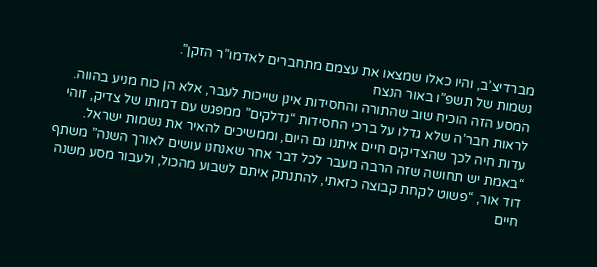מברדיצ’ב, והיו כאלו שמצאו את עצמם מתחברים לאדמו”ר הזקן”.
נשמות של תשפ”ו באור הנצח
המסע הזה הוכיח שוב שהתורה והחסידות אינן שייכות לעבר, אלא הן כוח מניע בהווה. לראות חבר’ה שלא גדלו על ברכי החסידות “נדלקים” ממפגש עם דמותו של צדיק, זוהי עדות חיה לכך שהצדיקים חיים איתנו גם היום, וממשיכים להאיר את נשמות ישראל.
“באמת יש תחושה שזה הרבה מעבר לכל דבר אחר שאנחנו עושים לאורך השנה” משתף דוד אור, “פשוט לקחת קבוצה כזאתי, להתנתק איתם לשבוע מהכול, ולעבור מסע משנה חיים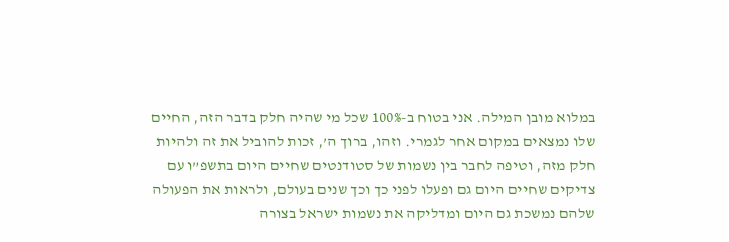במלוא מובן המילה. אני בטוח ב-100% שכל מי שהיה חלק בדבר הזה, החיים שלו נמצאים במקום אחר לגמרי. וזהו, ברוך ה’, זכות להוביל את זה ולהיות חלק מזה, וטיפה לחבר בין נשמות של סטודנטים שחיים היום בתשפ”ו עם צדיקים שחיים היום גם ופעלו לפני כך וכך שנים בעולם, ולראות את הפעולה שלהם נמשכת גם היום ומדליקה את נשמות ישראל בצורה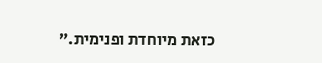כזאת מיוחדת ופנימית.”